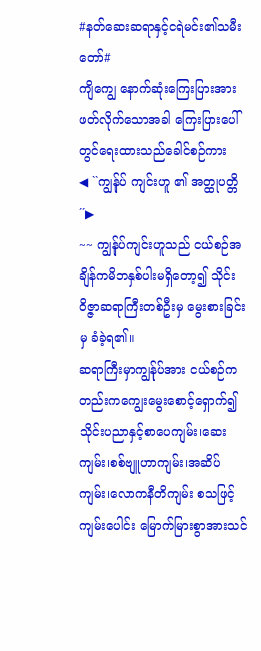#နတ်ဆေးဆရာနှင့်ငရဲမင်း၏သမီးတော်#
ကျိကျွေ နောက်ဆုံးကြေးပြားအားဖတ်လိုက်သောအခါ ကြေးပြားပေါ်တွင်ရေးထားသည်ခေါင်စဉ်ကား
◀ ``ကျွန်ုပ် ကျင်းဟူ ၏ အတ္ထုပတ္တိ ´´▶
~~ ကျွန်ုပ်ကျင်းဟူသည် ငယ်စဉ်အချိန်ကမိဘနှစ်ပါးမရှိတော့၍ သိုင်းဝိဇ္ဇာဆရာကြီးတစ်ဦးမှ မွေးစားခြင်းမှ ခံခဲ့ရ၏။
ဆရာကြီးမှာကျွန်ုပ်အား ငယ်စဉ်ကတည်းကကျွေးမွေးစောင့်ရှောက်၍သိုင်းပညာနှင့်စာပေကျမ်း၊ဆေးကျမ်း၊စစ်ဗျူဟာကျမ်း၊အဆိပ်ကျမ်း၊လောကနီတိကျမ်း စသဖြင့် ကျမ်းပေါင်း မြောက်မြားစွာအားသင်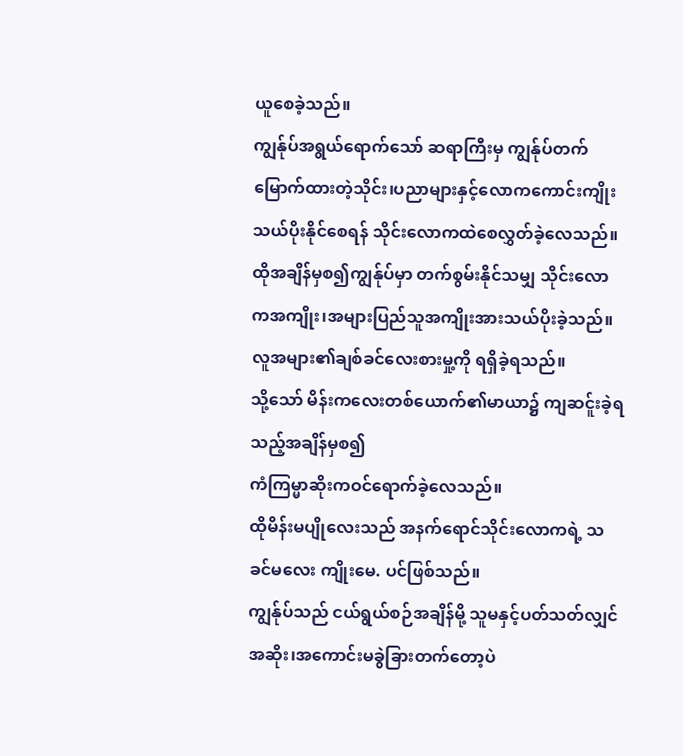ယူစေခဲ့သည်။
ကျွန်ုပ်အရွယ်ရောက်သော် ဆရာကြီးမှ ကျွန်ုပ်တက်မြောက်ထားတဲ့သိုင်း၊ပညာများနှင့်လောကကောင်းကျိုးသယ်ပိုးနိုင်စေရန် သိုင်းလောကထဲစေလွှတ်ခဲ့လေသည်။
ထိုအချိန်မှစ၍ကျွန်ုပ်မှာ တက်စွမ်းနိုင်သမျှ သိုင်းလောကအကျိုး၊အများပြည်သူအကျိုးအားသယ်ပိုးခဲ့သည်။
လူအများ၏ချစ်ခင်လေးစားမှု့ကို ရရှိခဲ့ရသည်။
သို့သော် မိန်းကလေးတစ်ယောက်၏မာယာ၌ ကျဆင်ူးခဲ့ရသည့်အချိန်မှစ၍
ကံကြမ္မာဆိုးကဝင်ရောက်ခဲ့လေသည်။
ထိုမိန်းမပျိုလေးသည် အနက်ရောင်သိုင်းလောကရဲ့ သခင်မလေး ကျိုးမေ. ပင်ဖြစ်သည်။
ကျွန်ုပ်သည် ငယ်ရွယ်စဉ်အချိန်မို့ သူမနှင့်ပတ်သတ်လျှင်အဆိုး၊အကောင်းမခွဲခြားတက်တော့ပဲ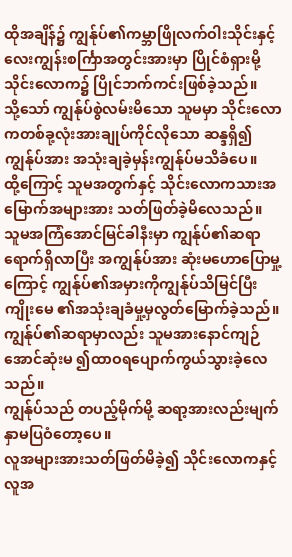ထိုအချိန်၌ ကျွန်ုပ်၏ကမ္ဘာဖြိုလက်ဝါးသိုင်းနှင့်လေးကျွန်းစင်္ကြာအတွင်းအားမှာ ပြိုင်စံရှားမို့ သိုင်းလောက၌ ပြိုင်ဘက်ကင်းဖြစ်ခဲ့သည်။
သို့သော် ကျွန်ုပ်စွဲလမ်းမိသော သူမမှာ သိုင်းလောကတစ်ခု့လုံးအားချုပ်ကိုင်လိုသော ဆန္ဒရှိ၍ ကျွန်ုပ်အား အသုံးချခဲ့မှန်းကျွန်ုပ်မသိခံပေ။
ထို့ကြောင့် သူမအတွက်နှင့် သိုင်းလောကသားအမြောက်အများအား သတ်ဖြတ်ခဲ့မိလေသည်။
သူမအကြံအောင်မြင်ခါနီးမှာ ကျွန်ုပ်၏ဆရာရောက်ရှိလာပြီး အကျွန်ုပ်အား ဆုံးမဟောပြောမှု့ကြောင့် ကျွန်ုပ်၏အမှားကိုကျွန်ုပ်သိမြင်ပြီး ကျိုးမေ ၏အသုံးချခံမှု့မှလွတ်မြောက်ခဲ့သည်။
ကျွန်ုပ်၏ဆရာမှာလည်း သူမအားနောင်ကျဉ်အောင်ဆုံးမ ၍ထာဝရပျောက်ကွယ်သွားခဲ့လေသည်။
ကျွန်ုပ်သည် တပည့်မိုက်မို့ ဆရာ့အားလည်းမျက်နှာမပြဝံတော့ပေ။
လူအများအားသတ်ဖြတ်မိခဲ့၍ သိုင်းလောကနှင့်လူအ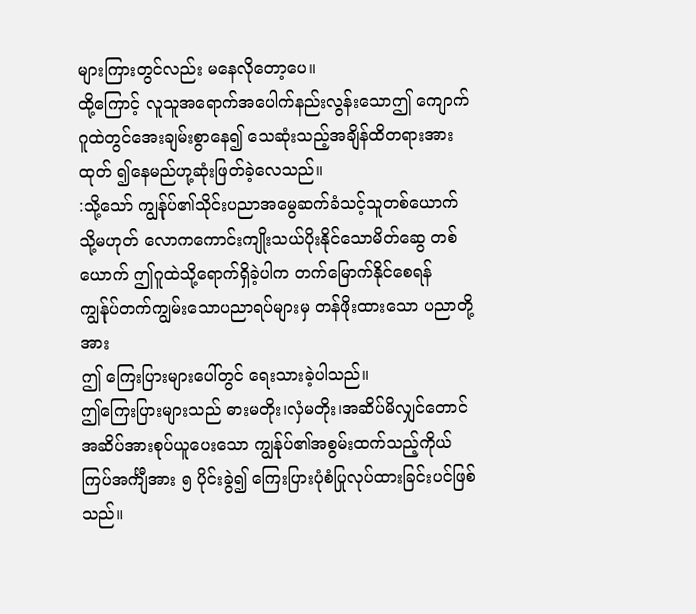များကြားတွင်လည်း မနေလိုတော့ပေ။
ထို့ကြောင့် လူသူအရောက်အပေါက်နည်းလွန်းသောဤ ကျောက်ဂူထဲတွင်အေးချမ်းစွာနေ၍ သေဆုံးသည့်အချိန်ထိတရားအားထုတ် ၍နေမည်ဟု့ဆုံးဖြတ်ခဲ့လေသည်။
:သို့သော် ကျွန်ုပ်၏သိုင်းပညာအမွေဆက်ခံသင့်သူတစ်ယောက် သို့မဟုတ် လောကကောင်းကျိုးသယ်ပိုးနိုင်သောမိတ်ဆွေ တစ်ယောက် ဤဂူထဲသို့ရောက်ရှိခဲ့ပါက တက်မြောက်နိုင်စေရန် ကျွန်ုပ်တက်ကျွမ်းသောပညာရပ်များမှ တန်ဖိုးထားသော ပညာတို့အား
ဤ ကြေးပြားများပေါ်တွင် ရေးသားခဲ့ပါသည်။
ဤကြေးပြားများသည် ဓားမတိုး၊လှံမတိုး၊အဆိပ်မိလျှင်တောင် အဆိပ်အားစုပ်ယူပေးသော ကျွန်ုပ်၏အစွမ်းထက်သည့်ကိုယ်ကြပ်အင်္ကျီအား ၅ ပိုင်းခွဲ၍ ကြေးပြားပုံစံပြုလုပ်ထားခြင်းပင်ဖြစ်သည်။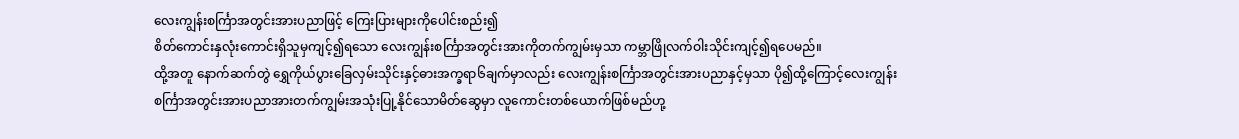လေးကျွန်းစင်္ကြာအတွင်းအားပညာဖြင့် ကြေးပြားများကိုပေါင်းစည်း၍
စိတ်ကောင်းနှလုံးကောင်းရှိသူမှကျင့်၍ရသော လေးကျွန်းစင်္ကြာအတွင်းအားကိုတက်ကျွမ်းမှသာ ကမ္ဘာဖြိုလက်ဝါးသိုင်းကျင့်၍ရပေမည်။
ထို့အတူ နောက်ဆက်တွဲ ရွှေကိုယ်ပွားခြေလှမ်းသိုင်းနှင့်ဓားအက္ခရာ၆ချက်မှာလည်း လေးကျွန်းစင်္ကြာအတွင်းအားပညာနှင့်မှသာ ပို၍ထို့ကြောင့်လေးကျွန်းစင်္ကြာအတွင်းအားပညာအားတက်ကျွမ်းအသုံးပြု့နိုင်သောမိတ်ဆွေမှာ လူကောင်းတစ်ယောက်ဖြစ်မည်ဟု့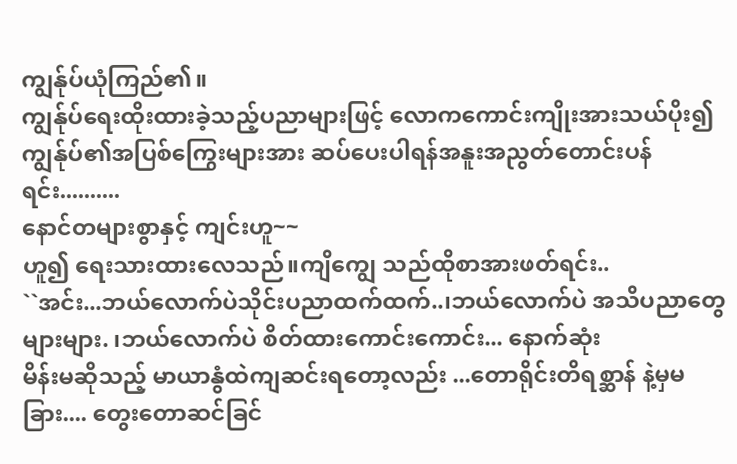ကျွန်ုပ်ယုံကြည်၏။
ကျွန်ုပ်ရေးထိုးထားခဲ့သည့်ပညာများဖြင့် လောကကောင်းကျိုးအားသယ်ပိုး၍ ကျွန်ုပ်၏အပြစ်ကြွေးများအား ဆပ်ပေးပါရန်အနူးအညွတ်တောင်းပန်ရင်း..........
နောင်တများစွာနှင့် ကျင်းဟူ~~
ဟူ၍ ရေးသားထားလေသည်။ကျိကျွေ သည်ထိုစာအားဖတ်ရင်း..
``အင်း...ဘယ်လောက်ပဲသိုင်းပညာထက်ထက်..၊ဘယ်လောက်ပဲ အသိပညာတွေများများ. ၊ဘယ်လောက်ပဲ စိတ်ထားကောင်းကောင်း... နောက်ဆုံး
မိန်းမဆိုသည့် မာယာနွံထဲကျဆင်းရတော့လည်း ...တောရိုင်းတိရစ္ဆာန် နဲ့မှမခြား.... တွေးတောဆင်ခြင်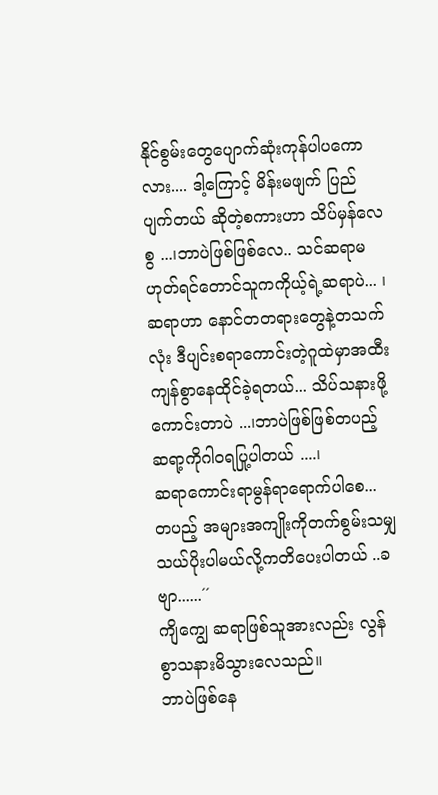နိုင်စွမ်းတွေပျောက်ဆုံးကုန်ပါပကောလား.... ဒါ့ကြောင့် မိန်းမဖျက် ပြည်ပျက်တယ် ဆိုတဲ့စကားဟာ သိပ်မှန်လေစွ ...၊ဘာပဲဖြစ်ဖြစ်လေ.. သင်ဆရာမဟုတ်ရင်တောင်သူကကိုယ့်ရဲ့ဆရာပဲ... ၊ဆရာဟာ နောင်တတရားတွေနဲ့တသက်လုံး ဒီပျင်းစရာကောင်းတဲ့ဂူထဲမှာအထီးကျန်စွာနေထိုင်ခဲ့ရတယ်... သိပ်သနားဖို့ကောင်းတာပဲ ...၊ဘာပဲဖြစ်ဖြစ်တပည့်ဆရာ့ကိုဂါဝရပြု့ပါတယ် ....၊
ဆရာကောင်းရာမွန်ရာရောက်ပါစေ... တပည့် အများအကျိုးကိုတက်စွမ်းသမျှသယ်ပိုးပါမယ်လို့ကတိပေးပါတယ် ..ခဗျာ......´´
ကျိကျွေ ဆရာဖြစ်သူအားလည်း လွန်စွာသနားမိသွားလေသည်။
ဘာပဲဖြစ်နေ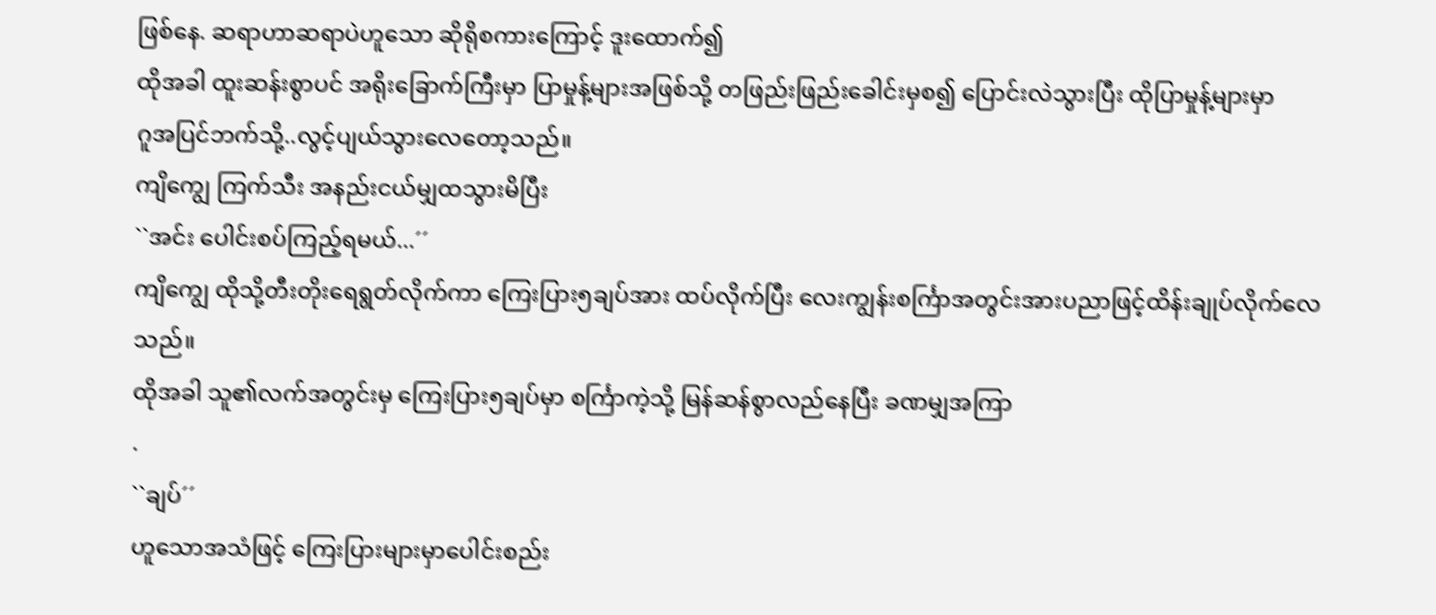ဖြစ်နေ. ဆရာဟာဆရာပဲဟူသော ဆိုရိုစကားကြောင့် ဒူးထောက်၍
ထိုအခါ ထူးဆန်းစွာပင် အရိုးခြောက်ကြီးမှာ ပြာမှုန့်များအဖြစ်သို့ တဖြည်းဖြည်းခေါင်းမှစ၍ ပြောင်းလဲသွားပြီး ထိုပြာမှုန့်များမှာ
ဂူအပြင်ဘက်သို့..လွင့်ပျယ်သွားလေတော့သည်။
ကျိကျွေ ကြက်သီး အနည်းငယ်မျှထသွားမိပြီး
``အင်း ပေါင်းစပ်ကြည့်ရမယ်...´´
ကျိကျွေ ထိုသို့တီးတိုးရေရွတ်လိုက်ကာ ကြေးပြား၅ချပ်အား ထပ်လိုက်ပြီး လေးကျွန်းစင်္ကြာအတွင်းအားပညာဖြင့်ထိန်းချုပ်လိုက်လေသည်။
ထိုအခါ သူ၏လက်အတွင်းမှ ကြေးပြား၅ချပ်မှာ စင်္ကြာကဲ့သို့ မြန်ဆန်စွာလည်နေပြီး ခဏမျှအကြာ
.
``ချပ်´´
ဟူသောအသံဖြင့် ကြေးပြားများမှာပေါင်းစည်း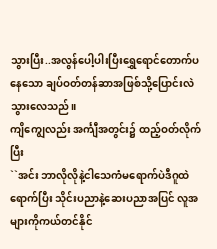သွားပြီး..အလွန်ပေါ့ပါးပြီးရွှေရောင်တောက်ပနေသော ချပ်ဝတ်တန်ဆာအဖြစ်သို့ပြောင်းလဲသွားလေသည်။
ကျိကျွေလည်း အင်္ကျီအတွင်း၌ ထည့်ဝတ်လိုက်ပြီး
``အင်း ဘာလိုလိုနဲ့ငါသေကံမရောက်ပဲဒီဂူထဲရောက်ပြီး သိုင်းပညာနဲ့ဆေးပညာအပြင် လူအများကိုကယ်တင်နိုင်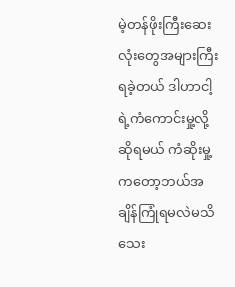မဲ့တန်ဖိုးကြီးဆေးလုံးတွေအများကြီးရခဲ့တယ် ဒါဟာငါ့ရဲ့ကံကောင်းမှု့လို့ဆိုရမယ် ကံဆိုးမှု့ကတော့ဘယ်အချိန်ကြုံရမလဲမသိသေး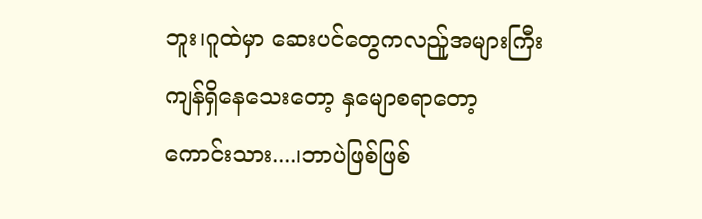ဘူး၊ဂူထဲမှာ ဆေးပင်တွေကလည်ူအများကြီးကျန်ရှိနေသေးတော့ နှမျောစရာတော့ကောင်းသား....၊ဘာပဲဖြစ်ဖြစ်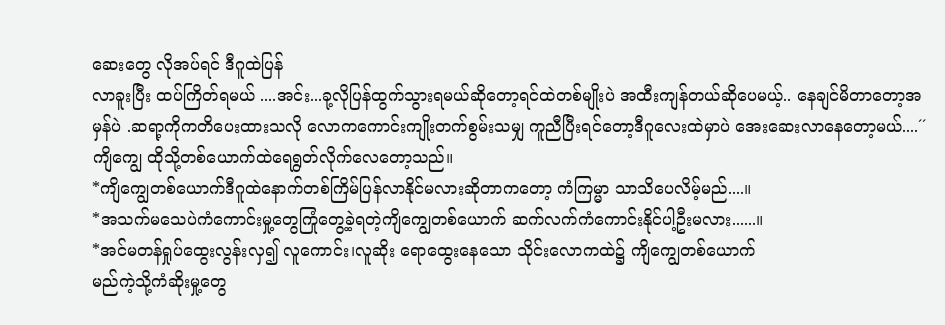ဆေးတွေ လိုအပ်ရင် ဒီဂူထဲပြန်
လာခူးပြီး ထပ်ကြိတ်ရမယ် ....အင်း...ခု့လိုပြန်ထွက်သွားရမယ်ဆိုတော့ရင်ထဲတစ်မျိုးပဲ အထီးကျန်တယ်ဆိုပေမယ့်.. နေချင်မိတာတော့အမှန်ပဲ .ဆရာ့ကိုကတိပေးထားသလို လောကကောင်းကျိုးတက်စွမ်းသမျှ ကူညီပြီးရင်တော့ဒီဂူလေးထဲမှာပဲ အေးဆေးလာနေတော့မယ်....´´
ကျိကျွေ ထိုသို့တစ်ယောက်ထဲရေရွတ်လိုက်လေတော့သည်။
*ကျိကျွေတစ်ယောက်ဒီဂူထဲနောက်တစ်ကြိမ်ပြန်လာနိုင်မလားဆိုတာကတော့ ကံကြမ္မာ သာသိပေလိမ့်မည်....။
*အသက်မသေပဲကံကောင်းမှု့တွေကြုံတွေ့ခဲ့ရတဲ့ကျိကျွေတစ်ယောက် ဆက်လက်ကံကောင်းနိုင်ပါ့ဦးမလား......။
*အင်မတန်ရှုပ်ထွေးလွန်းလှ၍ လူကောင်း၊လူဆိုး ရောထွေးနေသော သိုင်းလောကထဲ၌ ကျိကျွေတစ်ယောက်
မည်ကဲ့သို့ကံဆိုးမှု့တွေ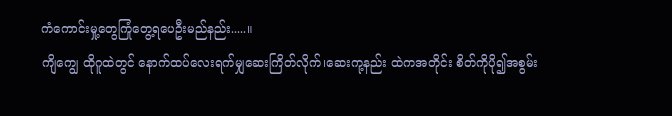ကံကောင်းမှု့တွေကြုံတွေ့ရပေဦးမည်နည်း.....။
ကျိကျွေ ထိုဂူထဲတွင် နောက်ထပ်လေးရက်မျှဆေးကြိတ်လိုက်၊ဆေးကု့နည်း ထဲကအတိုင်း စိတ်ကိုပို၍အစွမ်း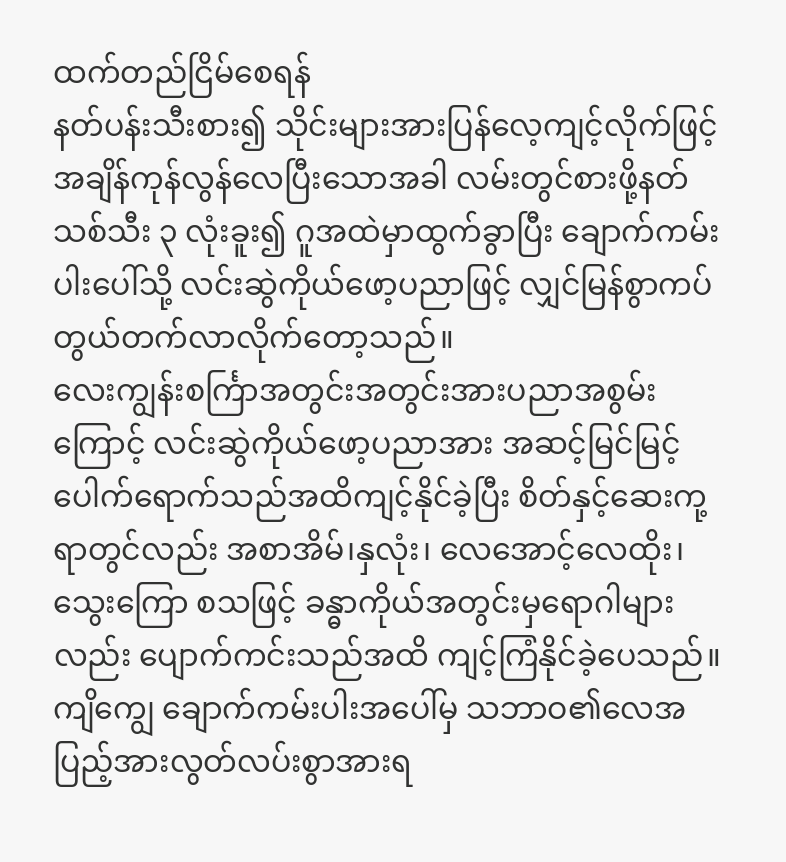ထက်တည်ငြိမ်စေရန်
နတ်ပန်းသီးစား၍ သိုင်းများအားပြန်လေ့ကျင့်လိုက်ဖြင့် အချိန်ကုန်လွန်လေပြီးသောအခါ လမ်းတွင်စားဖို့နတ်သစ်သီး ၃ လုံးခူး၍ ဂူအထဲမှာထွက်ခွာပြီး ချောက်ကမ်းပါးပေါ်သို့ လင်းဆွဲကိုယ်ဖော့ပညာဖြင့် လျှင်မြန်စွာကပ်တွယ်တက်လာလိုက်တော့သည်။
လေးကျွန်းစင်္ကြာအတွင်းအတွင်းအားပညာအစွမ်းကြောင့် လင်းဆွဲကိုယ်ဖော့ပညာအား အဆင့်မြင်မြင့်ပေါက်ရောက်သည်အထိကျင့်နိုင်ခဲ့ပြီး စိတ်နှင့်ဆေးကု့ရာတွင်လည်း အစာအိမ်၊နှလုံး၊ လေအောင့်လေထိုး၊သွေးကြော စသဖြင့် ခန္ဓာကိုယ်အတွင်းမှရောဂါများလည်း ပျောက်ကင်းသည်အထိ ကျင့်ကြံနိုင်ခဲ့ပေသည်။
ကျိကျွေ ချောက်ကမ်းပါးအပေါ်မှ သဘာဝ၏လေအပြည့်အားလွတ်လပ်းစွာအားရ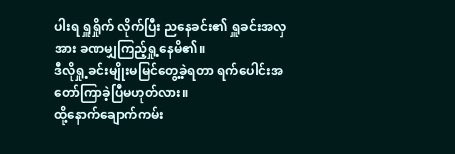ပါးရ ရှူရှိုက် လိုက်ပြီး ညနေခင်း၏ ရှူခင်းအလှအား ခဏမျှကြည့်ရှု့နေမိ၏။
ဒီလိုရှု့ခင်းမျိုးမမြင်တွေ့ခဲ့ရတာ ရက်ပေါင်းအတော်ကြာခဲ့ပြီမဟုတ်လား။
ထို့နောက်ချောက်ကမ်း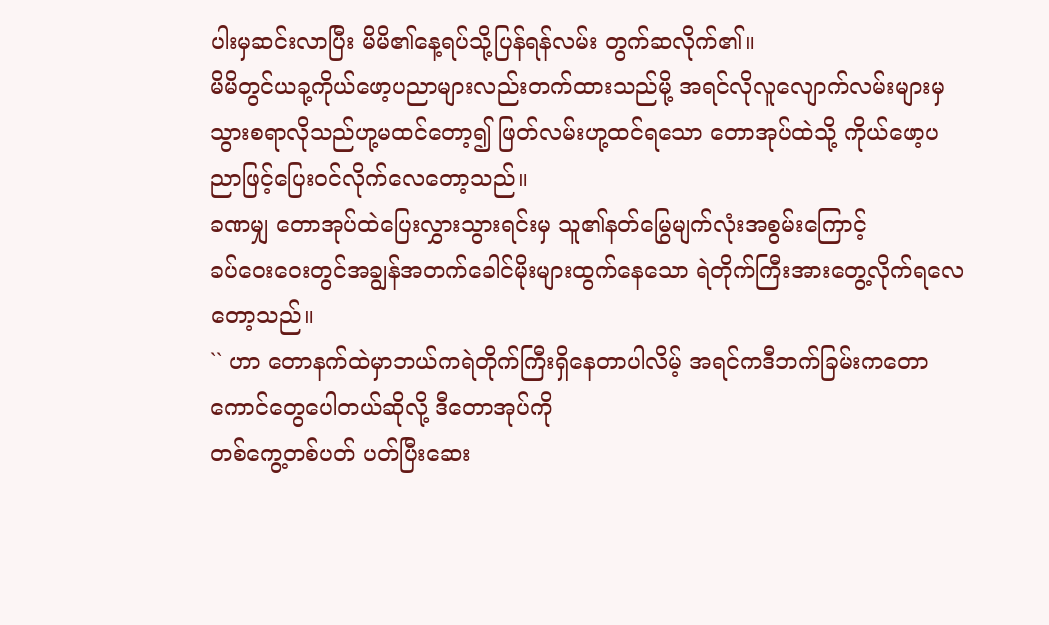ပါးမှဆင်းလာပြီး မိမိ၏နေ့ရပ်သို့ပြန်ရန်လမ်း တွက်ဆလိုက်၏။
မိမိတွင်ယခု့ကိုယ်ဖော့ပညာများလည်းတက်ထားသည်မို့ အရင်လိုလူလျောက်လမ်းများမှ သွားစရာလိုသည်ဟု့မထင်တော့၍ ဖြတ်လမ်းဟု့ထင်ရသော တောအုပ်ထဲသို့ ကိုယ်ဖော့ပညာဖြင့်ပြေးဝင်လိုက်လေတော့သည်။
ခဏမျှ တောအုပ်ထဲပြေးလွှားသွားရင်းမှ သူ၏နတ်မြွေမျက်လုံးအစွမ်းကြောင့်
ခပ်ဝေးဝေးတွင်အချွန်အတက်ခေါင်မိုးများထွက်နေသော ရဲတိုက်ကြီးအားတွေ့လိုက်ရလေတော့သည်။
`` ဟာ တောနက်ထဲမှာဘယ်ကရဲတိုက်ကြီးရှိနေတာပါလိမ့် အရင်ကဒီဘက်ခြမ်းကတောကောင်တွေပေါတယ်ဆိုလို့ ဒီတောအုပ်ကို
တစ်ကွေ့တစ်ပတ် ပတ်ပြီးဆေး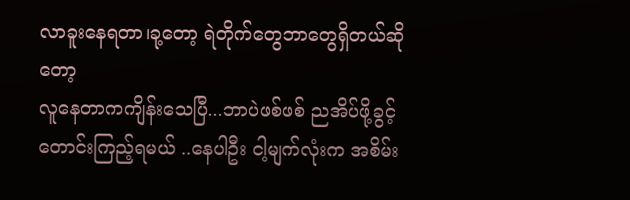လာခူးနေရတာ၊ခု့တော့ ရဲတိုက်တွေဘာတွေရှိတယ်ဆိုတော့
လူနေတာကကျိန်းသေပြီ...ဘာပဲဖစ်ဖစ် ညအိပ်ဖို့ခွင့်တောင်းကြည့်ရမယ် ..နေပါဦး ငါ့မျက်လုံးက အစိမ်း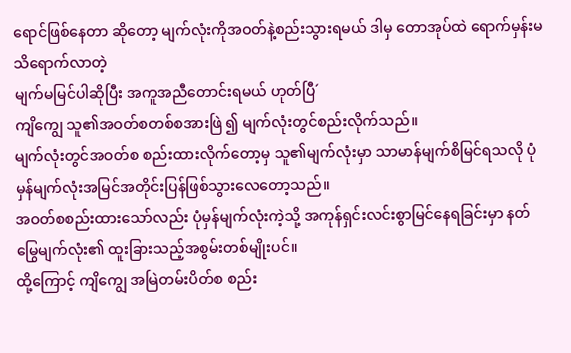ရောင်ဖြစ်နေတာ ဆိုတော့ မျက်လုံးကိုအဝတ်နဲ့စည်းသွားရမယ် ဒါမှ တောအုပ်ထဲ ရောက်မှန်းမသိရောက်လာတဲ့
မျက်မမြင်ပါဆိုပြီး အကူအညီတောင်းရမယ် ဟုတ်ပြီ´
ကျိကျွေ သူ၏အဝတ်စတစ်စအားဖြဲ ၍ မျက်လုံးတွင်စည်းလိုက်သည်။
မျက်လုံးတွင်အဝတ်စ စည်းထားလိုက်တော့မှ သူ၏မျက်လုံးမှာ သာမာန်မျက်စိမြင်ရသလို ပုံမှန်မျက်လုံးအမြင်အတိုင်းပြန်ဖြစ်သွားလေတော့သည်။
အဝတ်စစည်းထားသော်လည်း ပုံမှန်မျက်လုံးကဲ့သို့ အကုန်ရှင်းလင်းစွာမြင်နေရခြင်းမှာ နတ်မြွေမျက်လုံး၏ ထူးခြားသည့်အစွမ်းတစ်မျိုးပင်။
ထို့ကြောင့် ကျိကျွေ အမြဲတမ်းပိတ်စ စည်း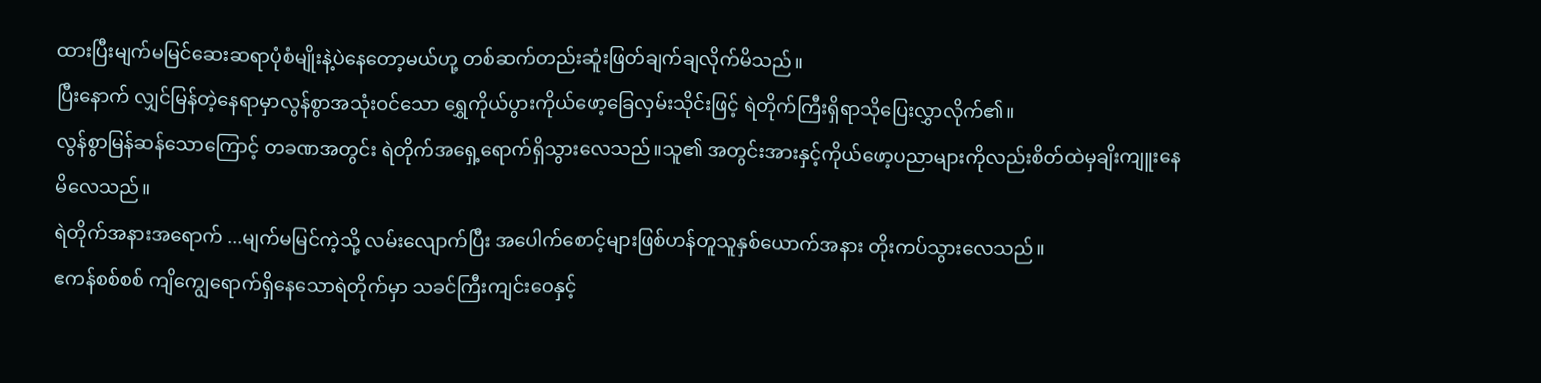ထားပြီးမျက်မမြင်ဆေးဆရာပုံစံမျိုးနဲ့ပဲနေတော့မယ်ဟု့ တစ်ဆက်တည်းဆူံးဖြတ်ချက်ချလိုက်မိသည်။
ပြီးနောက် လျှင်မြန်တဲ့နေရာမှာလွန်စွာအသုံးဝင်သော ရွှေကိုယ်ပွားကိုယ်ဖော့ခြေလှမ်းသိုင်းဖြင့် ရဲတိုက်ကြီးရှိရာသိုပြေးလွှာလိုက်၏။
လွန်စွာမြန်ဆန်သောကြောင့် တခဏအတွင်း ရဲတိုက်အရှေ့ရောက်ရှိသွားလေသည်။သူ၏ အတွင်းအားနှင့်ကိုယ်ဖော့ပညာများကိုလည်းစိတ်ထဲမှချိးကျူးနေမိလေသည်။
ရဲတိုက်အနားအရောက် ...မျက်မမြင်ကဲ့သို့ လမ်းလျောက်ပြီး အပေါက်စောင့်များဖြစ်ဟန်တူသူနှစ်ယောက်အနား တိုးကပ်သွားလေသည်။
ဧကန်စစ်စစ် ကျိကျွေရောက်ရှိနေသောရဲတိုက်မှာ သခင်ကြီးကျင်းဝေနှင့်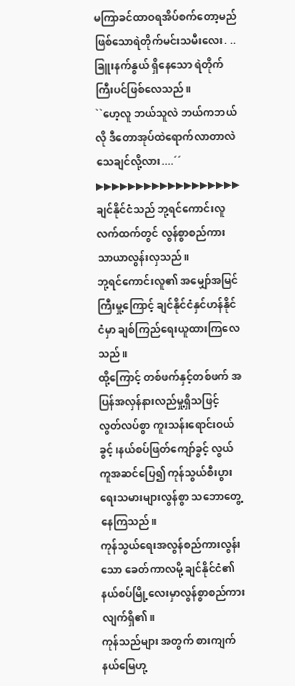မကြာခင်ထာဝရအိပ်စက်တော့မည်ဖြစ်သောရဲတိုက်မင်းသမီးလေး. ..ခြူးနက်နွယ် ရှိနေသော ရဲတိုက်ကြီးပင်ဖြစ်လေသည်။
``ဟေ့လူ ဘယ်သူလဲ ဘယ်ကဘယ်လို ဒီတောအုပ်ထဲရောက်လာတာလဲသေချင်လို့လား....´´
▶▶▶▶▶▶▶▶▶▶▶▶▶▶▶▶▶▶
ချင်နိုင်ငံသည် ဘု့ရင်ကောင်းလူလက်ထက်တွင် လွန်စွာစည်ကားသာယာလွန်းလှသည်။
ဘု့ရင်ကောင်းလူ၏ အမျှော်အမြင်ကြီးမှု့ကြောင့် ချင်နိုင်ငံနှင်ဟန်နိုင်ငံမှာ ချစ်ကြည်ရေးယူထားကြလေသည်။
ထို့ကြောင့် တစ်ဖက်နှင့်တစ်ဖက် အပြန်အလှန်နားလည်မှု့ရှိသဖြင့် လွတ်လပ်စွာ ကူးသန်းရောင်းဝယ်ခွင့် ၊နယ်စပ်ဖြတ်ကျော်ခွင့် လွယ်ကူအဆင်ပြေ၍ ကုန်သွယ်စီးပွားရေးသမားများလွန်စွာ သဘောတွေ့နေကြသည်။
ကုန်သွယ်ရေးအလွန်စည်ကားလွန်းသော ခေတ်ကာလမို့ ချင်နိုင်ငံ၏ နယ်စပ်မြို့လေးမှာလွန်စွာစည်ကားလျက်ရှိ၏။
ကုန်သည်များ အတွက် စားကျက်နယ်မြေဟု့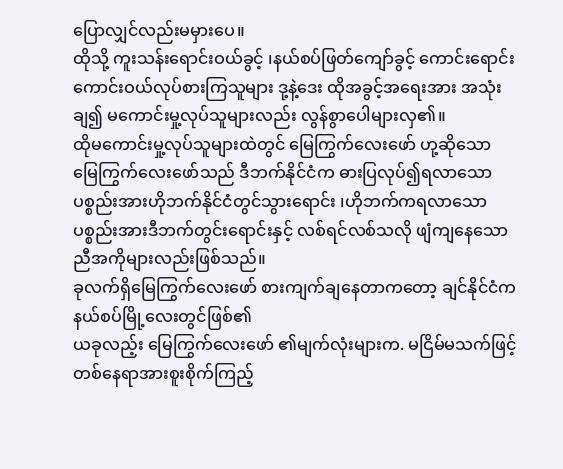ပြောလျှင်လည်းမမှားပေ။
ထိုသို့ ကူးသန်းရောင်းဝယ်ခွင့် ၊နယ်စပ်ဖြတ်ကျော်ခွင့် ကောင်းရောင်းကောင်းဝယ်လုပ်စားကြသူများ ဒု့နဲ့ဒေး ထိုအခွင့်အရေးအား အသုံးချ၍ မကောင်းမှု့လုပ်သူများလည်း လွန်စွာပေါများလှ၏။
ထိုမကောင်းမှု့လုပ်သူများထဲတွင် မြေကြွက်လေးဖော် ဟု့ဆိုသော
မြေကြွက်လေးဖော်သည် ဒီဘက်နိုင်ငံက ဓားပြလုပ်၍ရလာသောပစ္စည်းအားဟိုဘက်နိုင်ငံတွင်သွားရောင်း ၊ဟိုဘက်ကရလာသောပစ္စည်းအားဒီဘက်တွင်းရောင်းနှင့် လစ်ရင်လစ်သလို ဖျံကျနေသော ညီအကိုများလည်းဖြစ်သည်။
ခုလက်ရှိမြေကြွက်လေးဖော် စားကျက်ချနေတာကတော့ ချင်နိုင်ငံကနယ်စပ်မြို့လေးတွင်ဖြစ်၏
ယခုလည့်း မြေကြွက်လေးဖော် ၏မျက်လုံးများက. မငြိမ်မသက်ဖြင့် တစ်နေရာအားစူးစိုက်ကြည့်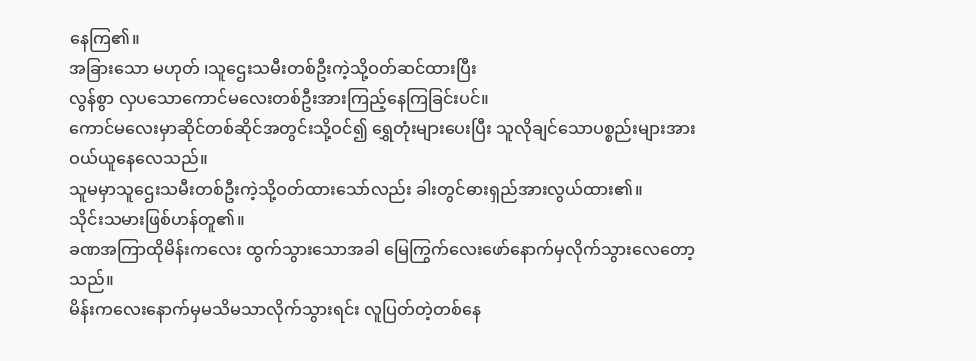နေကြ၏။
အခြားသော မဟုတ် ၊သူဌေးသမီးတစ်ဦးကဲ့သို့ဝတ်ဆင်ထားပြီး
လွန်စွာ လှပသောကောင်မလေးတစ်ဦးအားကြည့်နေကြခြင်းပင်။
ကောင်မလေးမှာဆိုင်တစ်ဆိုင်အတွင်းသို့ဝင်၍ ရွှေတုံးများပေးပြီး သူလိုချင်သောပစ္စည်းများအား ဝယ်ယူနေလေသည်။
သူမမှာသူဌေးသမီးတစ်ဦးကဲ့သို့ဝတ်ထားသော်လည်း ခါးတွင်ဓားရှည်အားလွယ်ထား၏။
သိုင်းသမားဖြစ်ဟန်တူ၏။
ခဏအကြာထိုမိန်းကလေး ထွက်သွားသောအခါ မြေကြွက်လေးဖော်နောက်မှလိုက်သွားလေတော့သည်။
မိန်းကလေးနောက်မှမသိမသာလိုက်သွားရင်း လူပြတ်တဲ့တစ်နေ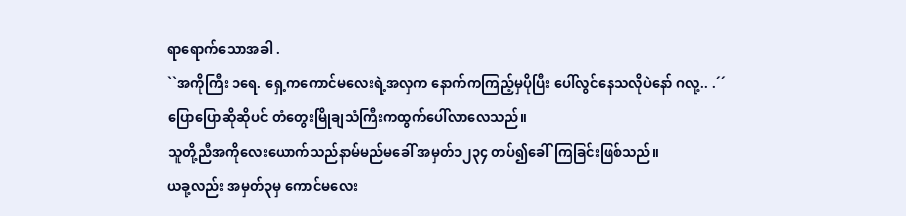ရာရောက်သောအခါ .
``အကိုကြီး ၁ရေ. ရှေ့ကကောင်မလေးရဲ့အလှက နောက်ကကြည့်မှပိုပြီး ပေါ်လွင်နေသလိုပဲနော် ဂလု့.. .´´
ပြောပြောဆိုဆိုပင် တံတွေးမြိုချသံကြီးကထွက်ပေါ်လာလေသည်။
သူတို့ညီအကိုလေးယောက်သည်နာမ်မည်မခေါ် အမှတ်၁၂၃၄ တပ်၍ခေါ်ကြခြင်းဖြစ်သည်။
ယခု့လည်း အမှတ်၃မှ ကောင်မလေး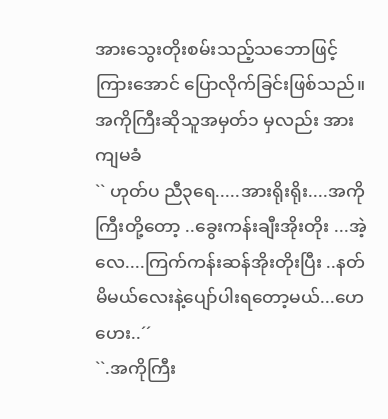အားသွေးတိုးစမ်းသည့်သဘောဖြင့်ကြားအောင် ပြောလိုက်ခြင်းဖြစ်သည်။
အကိုကြီးဆိုသူအမှတ်၁ မှလည်း အားကျမခံ
`` ဟုတ်ပ ညီ၃ရေ.....အားရိုးရိုး....အကိုကြီးတို့တော့ ..ခွေးကန်းချီးအိုးတိုး ...အဲ့လေ....ကြက်ကန်းဆန်အိုးတိုးပြီး ..နတ်မိမယ်လေးနဲ့ပျော်ပါးရတော့မယ်...ဟေဟေး..´´
``.အကိုကြီး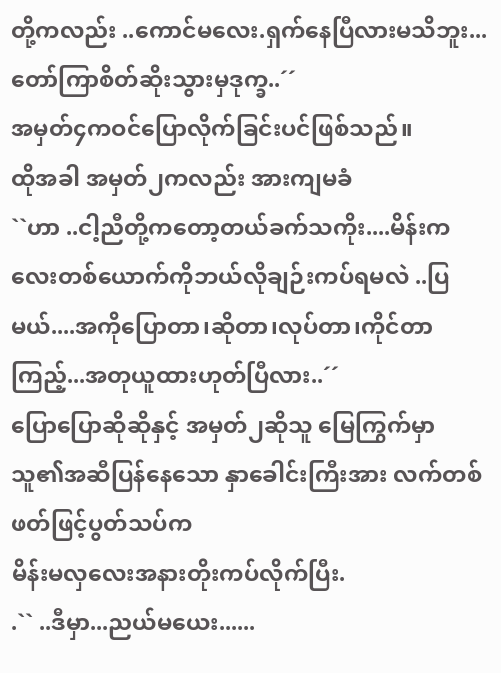တို့ကလည်း ..ကောင်မလေး.ရှက်နေပြီလားမသိဘူး...တော်ကြာစိတ်ဆိုးသွားမှဒုက္ခ..´´
အမှတ်၄ကဝင်ပြောလိုက်ခြင်းပင်ဖြစ်သည်။
ထိုအခါ အမှတ်၂ကလည်း အားကျမခံ
``ဟာ ..ငါ့ညီတို့ကတော့တယ်ခက်သကိုး....မိန်းကလေးတစ်ယောက်ကိုဘယ်လိုချဉ်းကပ်ရမလဲ ..ပြမယ်....အကိုပြောတာ၊ဆိုတာ၊လုပ်တာ၊ကိုင်တာ ကြည့်...အတုယူထားဟုတ်ပြီလား..´´
ပြောပြောဆိုဆိုနှင့် အမှတ်၂ဆိုသူ မြေကြွက်မှာ သူ၏အဆီပြန်နေသော နှာခေါင်းကြီးအား လက်တစ်ဖတ်ဖြင့်ပွတ်သပ်က
မိန်းမလှလေးအနားတိုးကပ်လိုက်ပြီး.
.`` ..ဒီမှာ...ညယ်မယေး......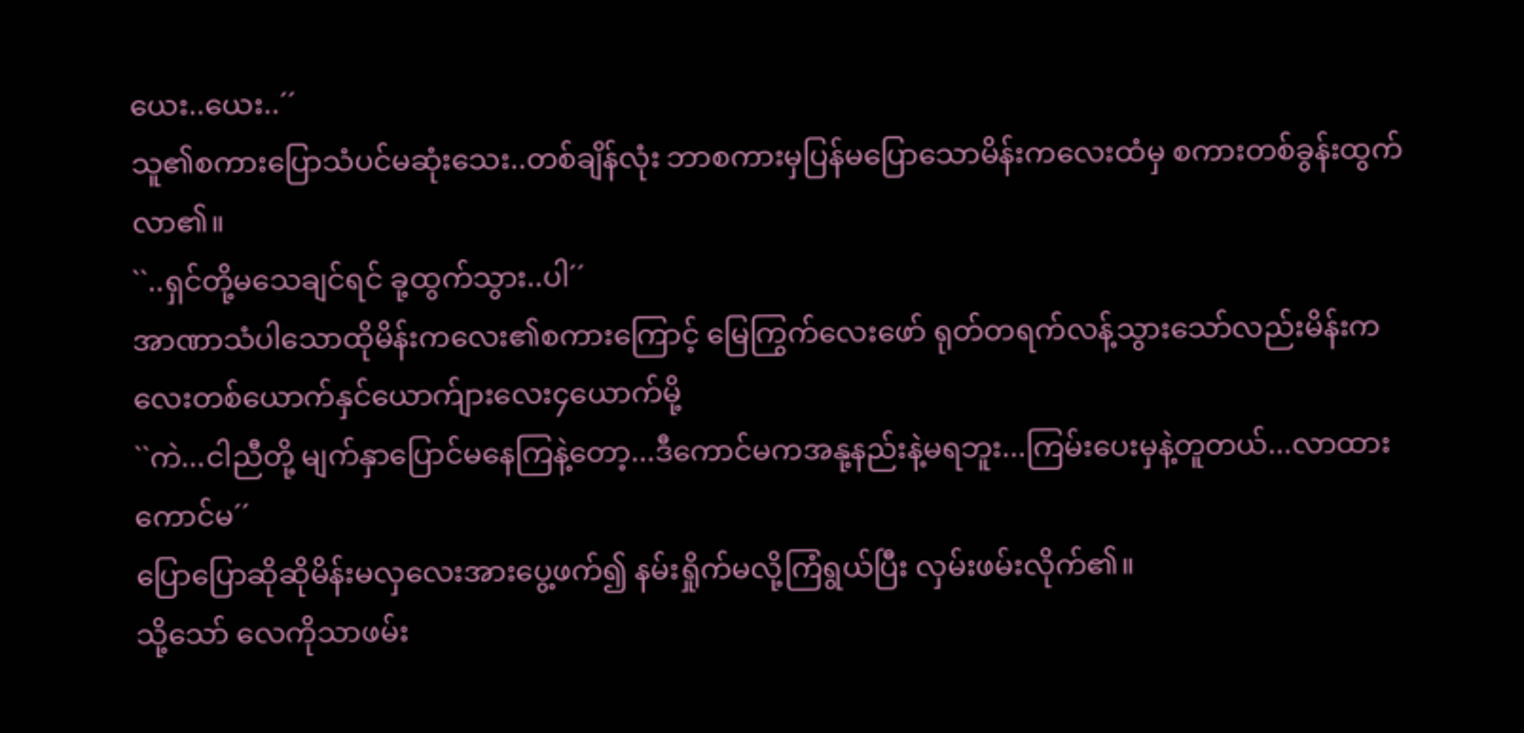ယေး..ယေး..´´
သူ၏စကားပြောသံပင်မဆုံးသေး..တစ်ချိန်လုံး ဘာစကားမှပြန်မပြောသောမိန်းကလေးထံမှ စကားတစ်ခွန်းထွက်လာ၏။
``..ရှင်တို့မသေချင်ရင် ခု့ထွက်သွား..ပါ´´
အာဏာသံပါသောထိုမိန်းကလေး၏စကားကြောင့် မြေကြွက်လေးဖော် ရုတ်တရက်လန့်သွားသော်လည်းမိန်းကလေးတစ်ယောက်နှင်ယောက်ျားလေး၄ယောက်မို့
``ကဲ...ငါညီတို့ မျက်နှာပြောင်မနေကြနဲ့တော့...ဒီကောင်မကအနု့နည်းနဲ့မရဘူး...ကြမ်းပေးမှနဲ့တူတယ်...လာထားကောင်မ´´
ပြောပြောဆိုဆိုမိန်းမလှလေးအားပွေ့ဖက်၍ နမ်းရှိုက်မလို့ကြံရွယ်ပြီး လှမ်းဖမ်းလိုက်၏။
သို့သော် လေကိုသာဖမ်း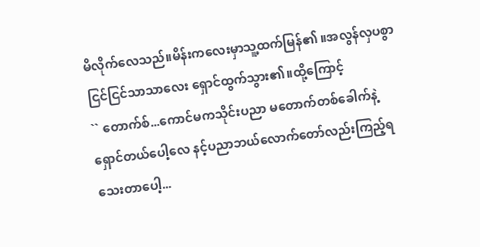မိလိုက်လေသည်။မိန်းကလေးမှာသူ့ထက်မြန်၏ ။အလွန်လှပစွာငြင်ငြင်သာသာလေး ရှောင်ထွက်သွား၏။ထို့ကြောင့်
`` တောက်စ်...ကောင်မကသိုင်းပညာ မတောက်တစ်ခေါက်နဲ့ ရှောင်တယ်ပေါ့လေ နင့်ပညာဘယ်လောက်တော်လည်းကြည့်ရသေးတာပေါ့...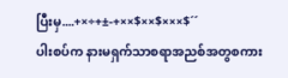ပြီးမှ....+×÷+±-+××$××$×××$´´
ပါးစပ်က နားမရှက်သာစရာအညစ်အတွစကား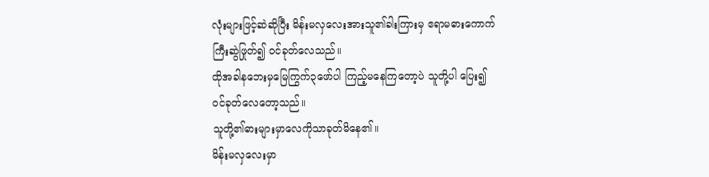လုံးများဖြင့်ဆဲဆိုပြီး မိန်းမလှလေးအားသူ၏ခါးကြားမှ ဧရာမဓားကောက်ကြီးဆွဲဖြုတ်၍ ဝင်ခုတ်လေသည်။
ထိုအခါနဘေးမှမြေကြွက်၃ဖော်ပါ ကြည့်မနေကြတော့ပဲ သူတို့ပါ ပြေး၍ဝင်ခုတ်လေတော့သည်။
သူတို့၏ဓားများမှာလေကိုသာခုတ်မိနေ၏။
မိန်းမလှလေးမှာ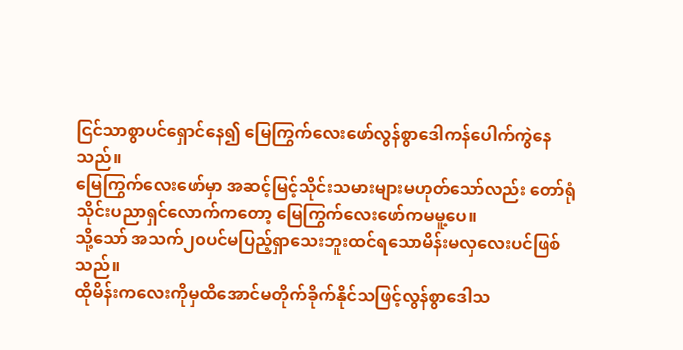ငြင်သာစွာပင်ရှောင်နေ၍ မြေကြွက်လေးဖော်လွန်စွာဒေါကန်ပေါက်ကွဲနေသည်။
မြေကြွက်လေးဖော်မှာ အဆင့်မြင့်သိုင်းသမားများမဟုတ်သော်လည်း တော်ရုံသိုင်းပညာရှင်လောက်ကတော့ မြေကြွက်လေးဖော်ကမမူ့ပေ။
သို့သော် အသက်၂၀ပင်မပြည့်ရှာသေးဘူးထင်ရသောမိန်းမလှလေးပင်ဖြစ်သည်။
ထိုမိန်းကလေးကိုမှထိအောင်မတိုက်ခိုက်နိုင်သဖြင့်လွန်စွာဒေါသ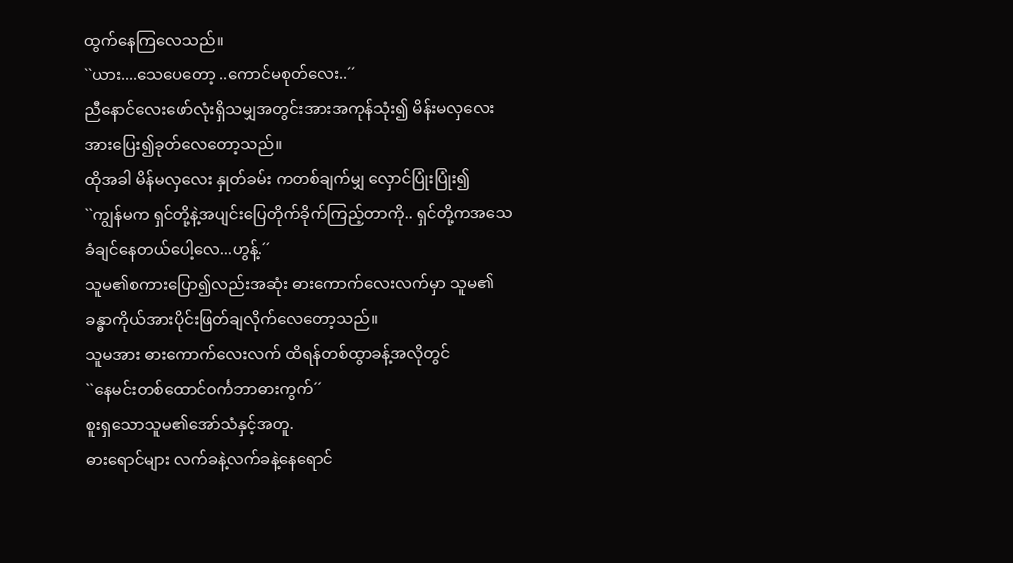ထွက်နေကြလေသည်။
``ယား....သေပေတော့ ..ကောင်မစုတ်လေး..´´
ညီနောင်လေးဖော်လုံးရှိသမျှအတွင်းအားအကုန်သုံး၍ မိန်းမလှလေးအားပြေး၍ခုတ်လေတော့သည်။
ထိုအခါ မိန်မလှလေး နှုတ်ခမ်း ကတစ်ချက်မျှ လှောင်ပြုံးပြုံး၍
``ကျွန်မက ရှင်တို့နဲ့အပျင်းပြေတိုက်ခိုက်ကြည့်တာကို.. ရှင်တို့ကအသေခံချင်နေတယ်ပေါ့လေ...ဟွန့်.´´
သူမ၏စကားပြော၍လည်းအဆုံး ဓားကောက်လေးလက်မှာ သူမ၏ခန္ဓာကိုယ်အားပိုင်းဖြတ်ချလိုက်လေတော့သည်။
သူမအား ဓားကောက်လေးလက် ထိရန်တစ်ထွာခန့်အလိုတွင်
``နေမင်းတစ်ထောင်ဝင်္ကဘာဓားကွက်´´
စူးရှသောသူမ၏အော်သံနှင့်အတူ.
ဓားရောင်များ လက်ခနဲ့လက်ခနဲ့နေရောင်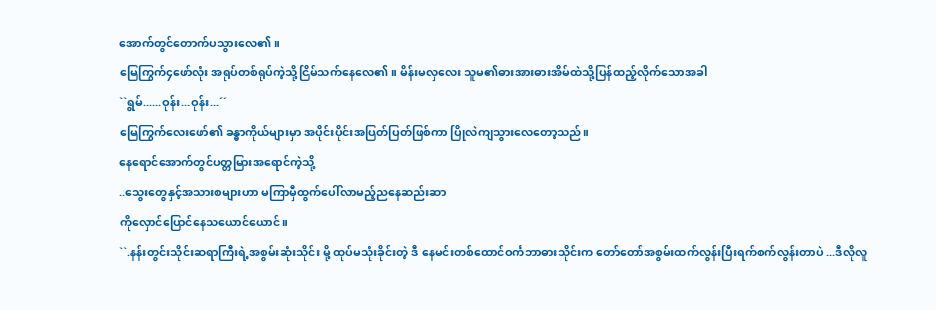အောက်တွင်တောက်ပသွားလေ၏။
မြေကြွက်၄ဖော်လုံး အရုပ်တစ်ရုပ်ကဲ့သို့ငြိမ်သက်နေလေ၏။ မိန်းမလှလေး သူမ၏ဓားအားဓားအိမ်ထဲသို့ပြန်ထည့်လိုက်သောအခါ
``ရွမ်......ဝုန်း...ဝုန်း...´´
မြေကြွက်လေးဖော်၏ ခန္ဓာကိုယ်များမှာ အပိုင်းပိုင်းအပြတ်ပြတ်ဖြစ်ကာ ပြိုလဲကျသွားလေတော့သည်။
နေရောင်အောက်တွင်ပတ္တမြားအရောင်ကဲ့သို့
..သွေးတွေနှင့်အသားစများဟာ မကြာမှီထွက်ပေါ်လာမည့်ညနေဆည်းဆာ
ကိုလှောင်ပြောင်နေသယောင်ယောင်။
``.နန်းတွင်းသိုင်းဆရာကြီးရဲ့အစွမ်းဆုံးသိုင်း မို့ ထုပ်မသုံးခိုင်းတဲ့ ဒီ နေမင်းတစ်ထောင်ဝင်္ကဘာဓားသိုင်းက တော်တော်အစွမ်းထက်လွန်းပြီးရက်စက်လွန်းတာပဲ ...ဒီလိုလူ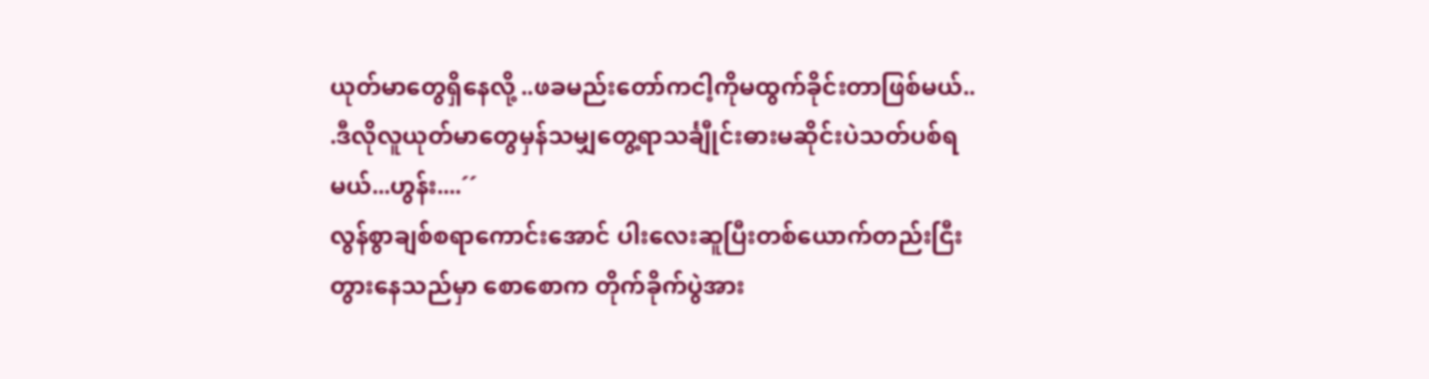ယုတ်မာတွေရှိနေလို့ ..ဖခမည်းတော်ကငါ့ကိုမထွက်ခိုင်းတာဖြစ်မယ်..
.ဒီလိုလူယုတ်မာတွေမှန်သမျှတွေ့ရာသင်္ချီုင်းဓားမဆိုင်းပဲသတ်ပစ်ရမယ်...ဟွန်း....´´
လွန်စွာချစ်စရာကောင်းအောင် ပါးလေးဆူပြီးတစ်ယောက်တည်းငြီးတွားနေသည်မှာ စောစောက တိုက်ခိုက်ပွဲအား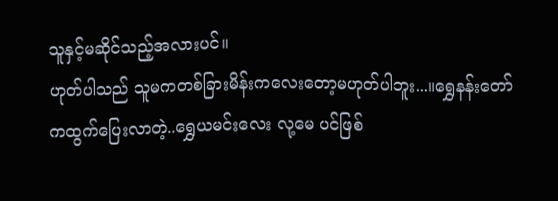သူနှင့်မဆိုင်သည့်အလားပင်။
ဟုတ်ပါသည် သူမကတစ်ခြားမိန်းကလေးတော့မဟုတ်ပါဘူး...။ရွှေနန်းတော်ကထွက်ပြေးလာတဲ့..ရွှေယမင်းလေး လု့မေ ပင်ဖြစ်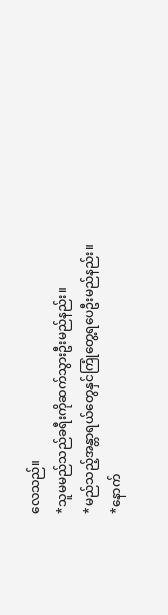လေသည်။
*သူမမည်သည်ခရီးကိုဆက်သွားဦးမည်နည်း။
*မည်သည့်အန္တာရယ်တွေနှင်ကြုံတွေ့ရပေဦးမည်နည်း။
*နောက်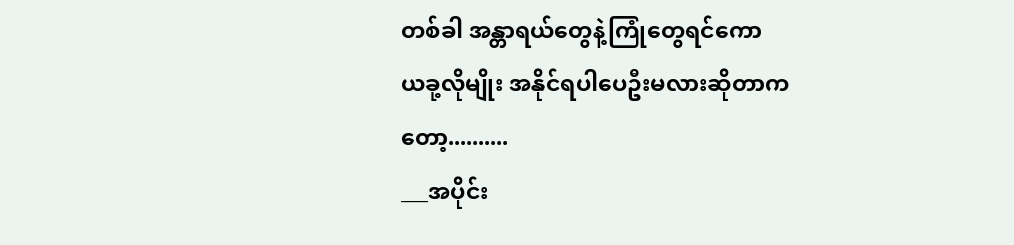တစ်ခါ အန္တာရယ်တွေနဲ့ကြုံတွေရင်ကော
ယခု့လိုမျိုး အနိုင်ရပါပေဦးမလားဆိုတာကတော့..........
___အပိုင်း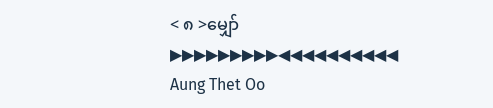< ၈ >မျှော်
▶▶▶▶▶▶▶▶▶◀◀◀◀◀◀◀◀◀◀
Aung Thet Oo